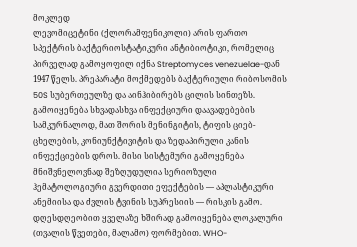მოკლედ
ლევომიცეტინი (ქლორამფენიკოლი) არის ფართო სპექტრის ბაქტერიოსტატიკური ანტიბიოტიკი, რომელიც პირველად გამოყოფილ იქნა Streptomyces venezuelae-დან 1947 წელს. პრეპარატი მოქმედებს ბაქტერიული რიბოსომის 50S სუბერთეულზე და აინჰიბირებს ცილის სინთეზს. გამოიყენება სხვადასხვა ინფექციური დაავადებების სამკურნალოდ, მათ შორის მენინგიტის, ტიფის ციებ-ცხელების, კონიუნქტივიტის და ზედაპირული კანის ინფექციების დროს. მისი სისტემური გამოყენება მნიშვნელოვნად შეზღუდულია სერიოზული ჰემატოლოგიური გვერდითი ეფექტების — აპლასტიკური ანემიისა და ძვლის ტვინის სუპრესიის — რისკის გამო. დღესდღეობით ყველაზე ხშირად გამოიყენება ლოკალური (თვალის წვეთები, მალამო) ფორმებით. WHO-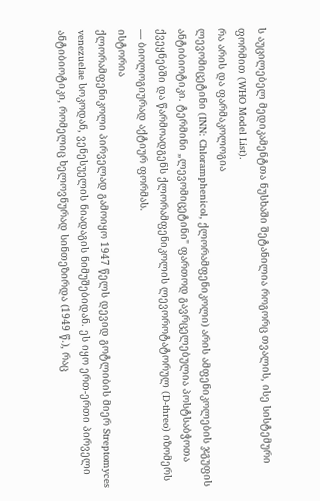ს აუცილებელ მედიკამენტთა ნუსხაში შეტანილია როგორც თვალის, ისე სისტემური ფორმით (WHO Model List).
რა არის და ფარმაკოლოგია
ლევომიცეტინი (INN: Chloramphenicol, ქლორამფენიკოლი) არის ამფენიკოლების ჯგუფის ანტიბიოტიკი. ტერმინი „ლევომიცეტინი" ფართოდ გავრცელებულია პოსტსაბჭოთა ქვეყნებში და წარმოადგენს ქლორამფენიკოლის ლევოროტატორულ (D-threo) იზომერს — ბიოლოგიურად აქტიურ ფორმას.
ისტორია
ქლორამფენიკოლი პირველად გამოიყო 1947 წელს დევიდ გოტლიბის მიერ Streptomyces venezuelae სოკოდან, ვენესუელის ნიადაგის ნიმუშებიდან. ეს იყო ერთ-ერთი პირველი ანტიბიოტიკი, რომელიც ხელოვნურად სინთეზირდა (1949 წ.), რაც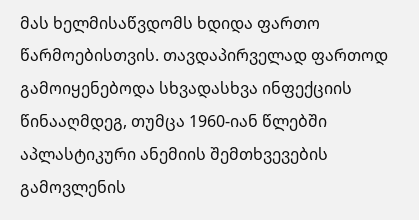მას ხელმისაწვდომს ხდიდა ფართო წარმოებისთვის. თავდაპირველად ფართოდ გამოიყენებოდა სხვადასხვა ინფექციის წინააღმდეგ, თუმცა 1960-იან წლებში აპლასტიკური ანემიის შემთხვევების გამოვლენის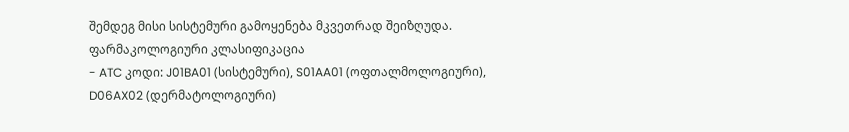შემდეგ მისი სისტემური გამოყენება მკვეთრად შეიზღუდა.
ფარმაკოლოგიური კლასიფიკაცია
- ATC კოდი: J01BA01 (სისტემური), S01AA01 (ოფთალმოლოგიური), D06AX02 (დერმატოლოგიური)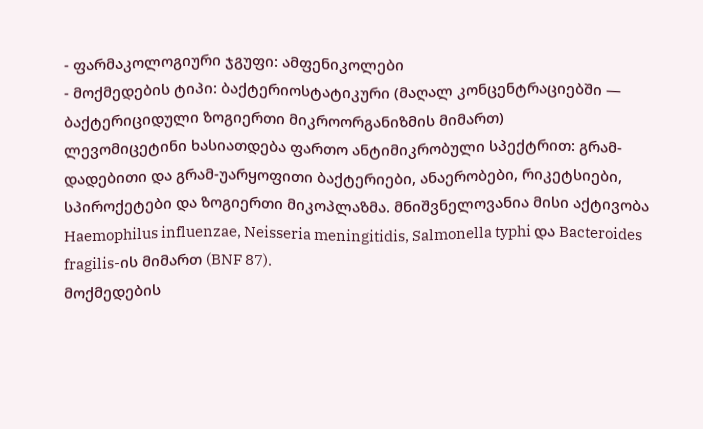- ფარმაკოლოგიური ჯგუფი: ამფენიკოლები
- მოქმედების ტიპი: ბაქტერიოსტატიკური (მაღალ კონცენტრაციებში — ბაქტერიციდული ზოგიერთი მიკროორგანიზმის მიმართ)
ლევომიცეტინი ხასიათდება ფართო ანტიმიკრობული სპექტრით: გრამ-დადებითი და გრამ-უარყოფითი ბაქტერიები, ანაერობები, რიკეტსიები, სპიროქეტები და ზოგიერთი მიკოპლაზმა. მნიშვნელოვანია მისი აქტივობა Haemophilus influenzae, Neisseria meningitidis, Salmonella typhi და Bacteroides fragilis-ის მიმართ (BNF 87).
მოქმედების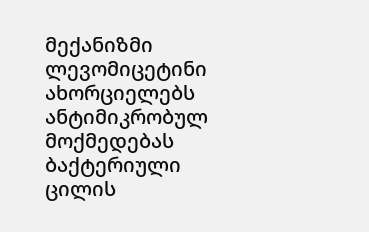მექანიზმი
ლევომიცეტინი ახორციელებს ანტიმიკრობულ მოქმედებას ბაქტერიული ცილის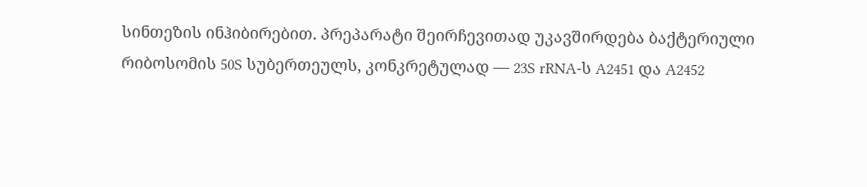სინთეზის ინჰიბირებით. პრეპარატი შეირჩევითად უკავშირდება ბაქტერიული რიბოსომის 50S სუბერთეულს, კონკრეტულად — 23S rRNA-ს A2451 და A2452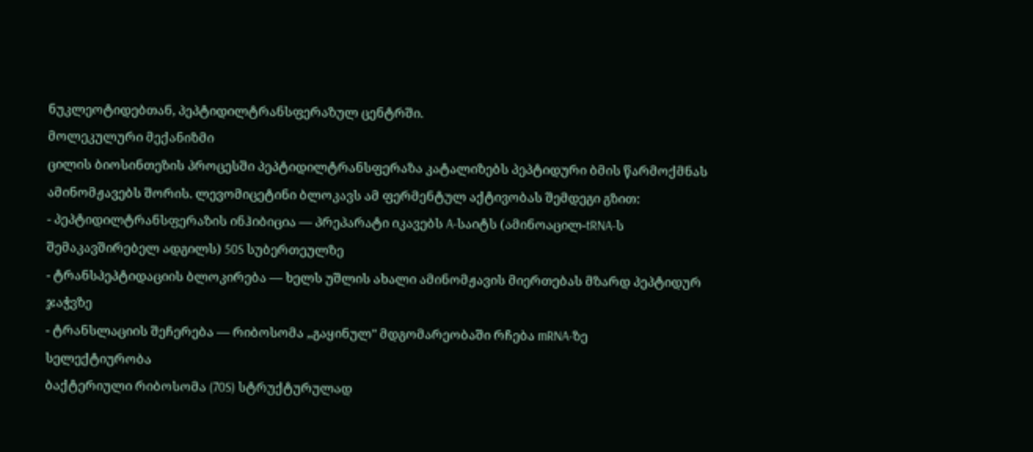ნუკლეოტიდებთან, პეპტიდილტრანსფერაზულ ცენტრში.
მოლეკულური მექანიზმი
ცილის ბიოსინთეზის პროცესში პეპტიდილტრანსფერაზა კატალიზებს პეპტიდური ბმის წარმოქმნას ამინომჟავებს შორის. ლევომიცეტინი ბლოკავს ამ ფერმენტულ აქტივობას შემდეგი გზით:
- პეპტიდილტრანსფერაზის ინჰიბიცია — პრეპარატი იკავებს A-საიტს (ამინოაცილ-tRNA-ს შემაკავშირებელ ადგილს) 50S სუბერთეულზე
- ტრანსპეპტიდაციის ბლოკირება — ხელს უშლის ახალი ამინომჟავის მიერთებას მზარდ პეპტიდურ ჯაჭვზე
- ტრანსლაციის შეჩერება — რიბოსომა „გაყინულ" მდგომარეობაში რჩება mRNA-ზე
სელექტიურობა
ბაქტერიული რიბოსომა (70S) სტრუქტურულად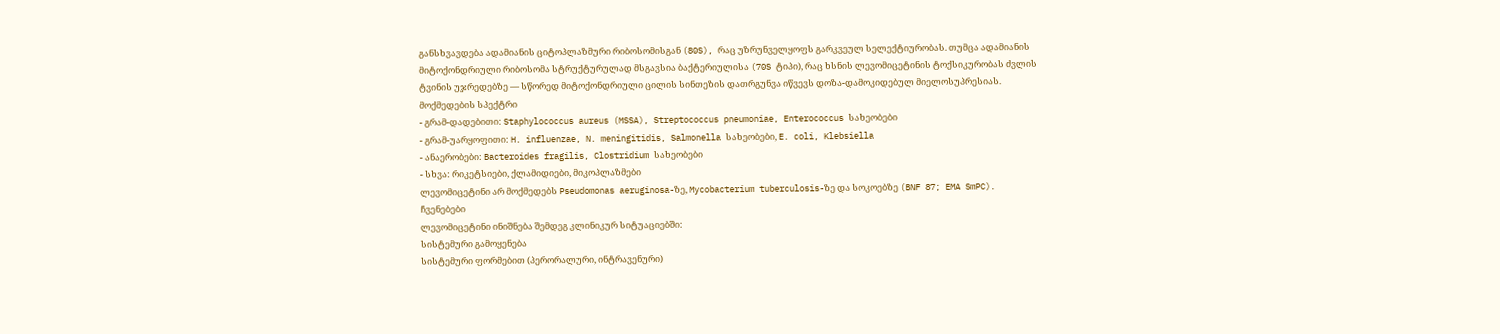განსხვავდება ადამიანის ციტოპლაზმური რიბოსომისგან (80S), რაც უზრუნველყოფს გარკვეულ სელექტიურობას. თუმცა ადამიანის მიტოქონდრიული რიბოსომა სტრუქტურულად მსგავსია ბაქტერიულისა (70S ტიპი), რაც ხსნის ლევომიცეტინის ტოქსიკურობას ძვლის ტვინის უჯრედებზე — სწორედ მიტოქონდრიული ცილის სინთეზის დათრგუნვა იწვევს დოზა-დამოკიდებულ მიელოსუპრესიას.
მოქმედების სპექტრი
- გრამ-დადებითი: Staphylococcus aureus (MSSA), Streptococcus pneumoniae, Enterococcus სახეობები
- გრამ-უარყოფითი: H. influenzae, N. meningitidis, Salmonella სახეობები, E. coli, Klebsiella
- ანაერობები: Bacteroides fragilis, Clostridium სახეობები
- სხვა: რიკეტსიები, ქლამიდიები, მიკოპლაზმები
ლევომიცეტინი არ მოქმედებს Pseudomonas aeruginosa-ზე, Mycobacterium tuberculosis-ზე და სოკოებზე (BNF 87; EMA SmPC).
ჩვენებები
ლევომიცეტინი ინიშნება შემდეგ კლინიკურ სიტუაციებში:
სისტემური გამოყენება
სისტემური ფორმებით (პერორალური, ინტრავენური)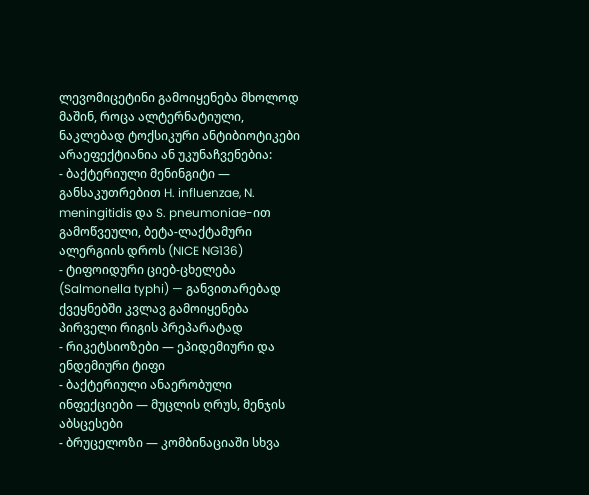ლევომიცეტინი გამოიყენება მხოლოდ მაშინ, როცა ალტერნატიული, ნაკლებად ტოქსიკური ანტიბიოტიკები არაეფექტიანია ან უკუნაჩვენებია:
- ბაქტერიული მენინგიტი — განსაკუთრებით H. influenzae, N. meningitidis და S. pneumoniae-ით გამოწვეული, ბეტა-ლაქტამური ალერგიის დროს (NICE NG136)
- ტიფოიდური ციებ-ცხელება (Salmonella typhi) — განვითარებად ქვეყნებში კვლავ გამოიყენება პირველი რიგის პრეპარატად
- რიკეტსიოზები — ეპიდემიური და ენდემიური ტიფი
- ბაქტერიული ანაერობული ინფექციები — მუცლის ღრუს, მენჯის აბსცესები
- ბრუცელოზი — კომბინაციაში სხვა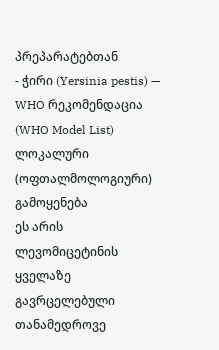პრეპარატებთან
- ჭირი (Yersinia pestis) — WHO რეკომენდაცია (WHO Model List)
ლოკალური (ოფთალმოლოგიური) გამოყენება
ეს არის ლევომიცეტინის ყველაზე გავრცელებული თანამედროვე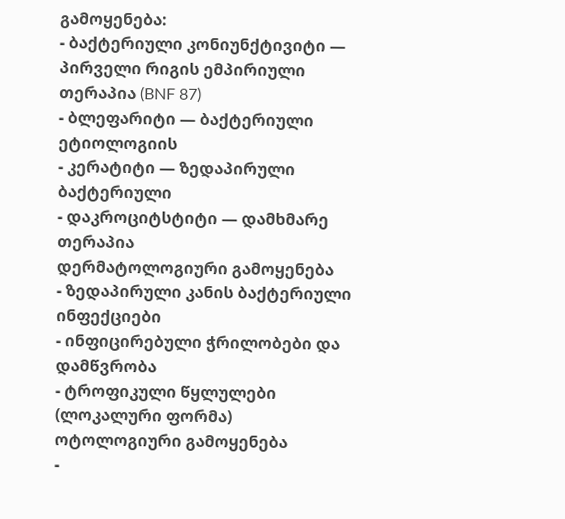გამოყენება:
- ბაქტერიული კონიუნქტივიტი — პირველი რიგის ემპირიული თერაპია (BNF 87)
- ბლეფარიტი — ბაქტერიული ეტიოლოგიის
- კერატიტი — ზედაპირული ბაქტერიული
- დაკროციტსტიტი — დამხმარე თერაპია
დერმატოლოგიური გამოყენება
- ზედაპირული კანის ბაქტერიული ინფექციები
- ინფიცირებული ჭრილობები და დამწვრობა
- ტროფიკული წყლულები (ლოკალური ფორმა)
ოტოლოგიური გამოყენება
-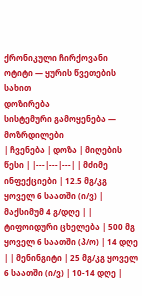ქრონიკული ჩირქოვანი ოტიტი — ყურის წვეთების სახით
დოზირება
სისტემური გამოყენება — მოზრდილები
| ჩვენება | დოზა | მიღების წესი | |---|---|---| | მძიმე ინფექციები | 12.5 მგ/კგ ყოველ 6 საათში (ი/ვ) | მაქსიმუმ 4 გ/დღე | | ტიფოიდური ცხელება | 500 მგ ყოველ 6 საათში (პ/ო) | 14 დღე | | მენინგიტი | 25 მგ/კგ ყოველ 6 საათში (ი/ვ) | 10-14 დღე |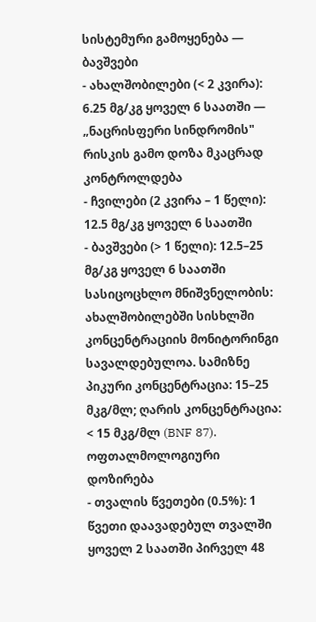სისტემური გამოყენება — ბავშვები
- ახალშობილები (< 2 კვირა): 6.25 მგ/კგ ყოველ 6 საათში — „ნაცრისფერი სინდრომის" რისკის გამო დოზა მკაცრად კონტროლდება
- ჩვილები (2 კვირა – 1 წელი): 12.5 მგ/კგ ყოველ 6 საათში
- ბავშვები (> 1 წელი): 12.5–25 მგ/კგ ყოველ 6 საათში
სასიცოცხლო მნიშვნელობის: ახალშობილებში სისხლში კონცენტრაციის მონიტორინგი სავალდებულოა. სამიზნე პიკური კონცენტრაცია: 15–25 მკგ/მლ; ღარის კონცენტრაცია: < 15 მკგ/მლ (BNF 87).
ოფთალმოლოგიური დოზირება
- თვალის წვეთები (0.5%): 1 წვეთი დაავადებულ თვალში ყოველ 2 საათში პირველ 48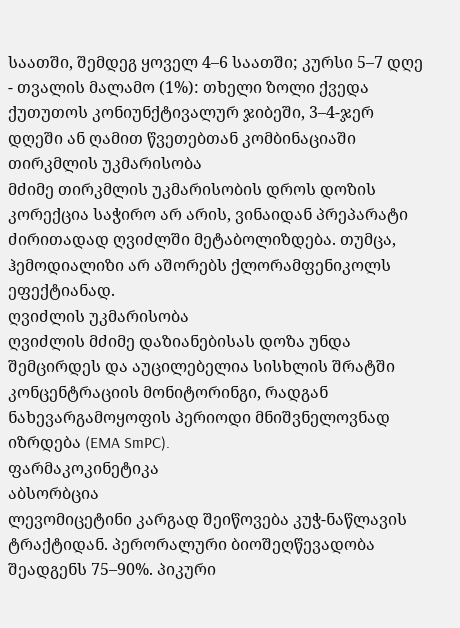საათში, შემდეგ ყოველ 4–6 საათში; კურსი 5–7 დღე
- თვალის მალამო (1%): თხელი ზოლი ქვედა ქუთუთოს კონიუნქტივალურ ჯიბეში, 3–4-ჯერ დღეში ან ღამით წვეთებთან კომბინაციაში
თირკმლის უკმარისობა
მძიმე თირკმლის უკმარისობის დროს დოზის კორექცია საჭირო არ არის, ვინაიდან პრეპარატი ძირითადად ღვიძლში მეტაბოლიზდება. თუმცა, ჰემოდიალიზი არ აშორებს ქლორამფენიკოლს ეფექტიანად.
ღვიძლის უკმარისობა
ღვიძლის მძიმე დაზიანებისას დოზა უნდა შემცირდეს და აუცილებელია სისხლის შრატში კონცენტრაციის მონიტორინგი, რადგან ნახევარგამოყოფის პერიოდი მნიშვნელოვნად იზრდება (EMA SmPC).
ფარმაკოკინეტიკა
აბსორბცია
ლევომიცეტინი კარგად შეიწოვება კუჭ-ნაწლავის ტრაქტიდან. პერორალური ბიოშეღწევადობა შეადგენს 75–90%. პიკური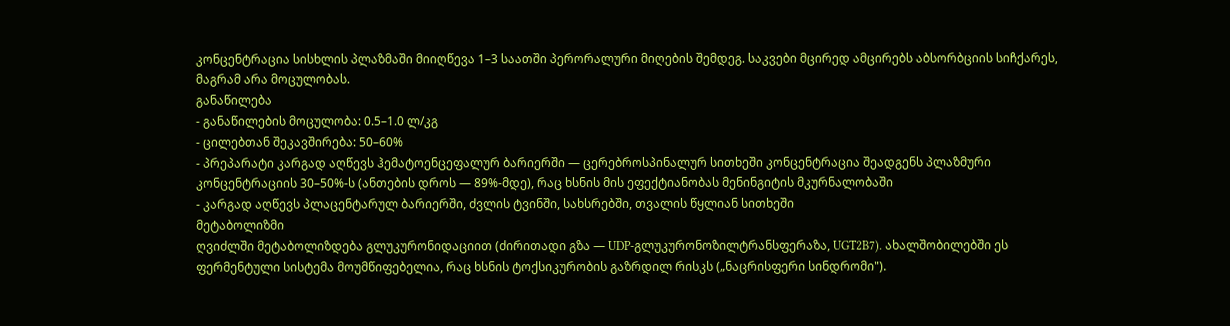კონცენტრაცია სისხლის პლაზმაში მიიღწევა 1–3 საათში პერორალური მიღების შემდეგ. საკვები მცირედ ამცირებს აბსორბციის სიჩქარეს, მაგრამ არა მოცულობას.
განაწილება
- განაწილების მოცულობა: 0.5–1.0 ლ/კგ
- ცილებთან შეკავშირება: 50–60%
- პრეპარატი კარგად აღწევს ჰემატოენცეფალურ ბარიერში — ცერებროსპინალურ სითხეში კონცენტრაცია შეადგენს პლაზმური კონცენტრაციის 30–50%-ს (ანთების დროს — 89%-მდე), რაც ხსნის მის ეფექტიანობას მენინგიტის მკურნალობაში
- კარგად აღწევს პლაცენტარულ ბარიერში, ძვლის ტვინში, სახსრებში, თვალის წყლიან სითხეში
მეტაბოლიზმი
ღვიძლში მეტაბოლიზდება გლუკურონიდაციით (ძირითადი გზა — UDP-გლუკურონოზილტრანსფერაზა, UGT2B7). ახალშობილებში ეს ფერმენტული სისტემა მოუმწიფებელია, რაც ხსნის ტოქსიკურობის გაზრდილ რისკს („ნაცრისფერი სინდრომი").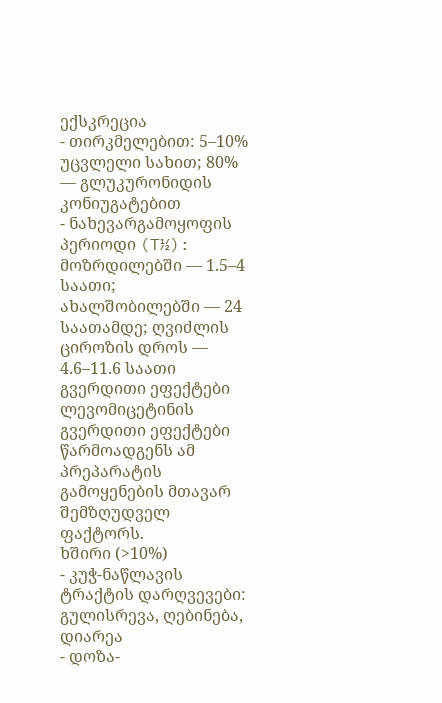ექსკრეცია
- თირკმელებით: 5–10% უცვლელი სახით; 80% — გლუკურონიდის კონიუგატებით
- ნახევარგამოყოფის პერიოდი (T½): მოზრდილებში — 1.5–4 საათი; ახალშობილებში — 24 საათამდე; ღვიძლის ციროზის დროს — 4.6–11.6 საათი
გვერდითი ეფექტები
ლევომიცეტინის გვერდითი ეფექტები წარმოადგენს ამ პრეპარატის გამოყენების მთავარ შემზღუდველ ფაქტორს.
ხშირი (>10%)
- კუჭ-ნაწლავის ტრაქტის დარღვევები: გულისრევა, ღებინება, დიარეა
- დოზა-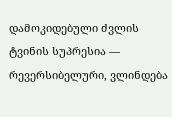დამოკიდებული ძვლის ტვინის სუპრესია — რევერსიბელური, ვლინდება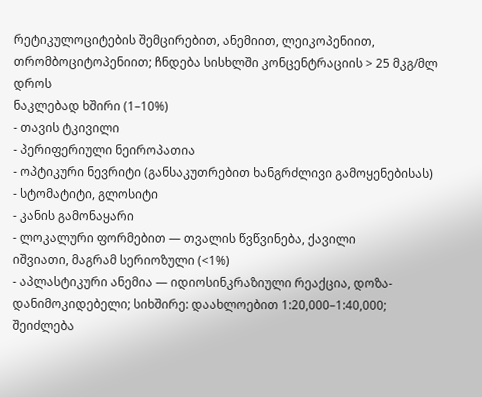რეტიკულოციტების შემცირებით, ანემიით, ლეიკოპენიით, თრომბოციტოპენიით; ჩნდება სისხლში კონცენტრაციის > 25 მკგ/მლ დროს
ნაკლებად ხშირი (1–10%)
- თავის ტკივილი
- პერიფერიული ნეიროპათია
- ოპტიკური ნევრიტი (განსაკუთრებით ხანგრძლივი გამოყენებისას)
- სტომატიტი, გლოსიტი
- კანის გამონაყარი
- ლოკალური ფორმებით — თვალის წვწვინება, ქავილი
იშვიათი, მაგრამ სერიოზული (<1%)
- აპლასტიკური ანემია — იდიოსინკრაზიული რეაქცია, დოზა-დანიმოკიდებელი; სიხშირე: დაახლოებით 1:20,000–1:40,000; შეიძლება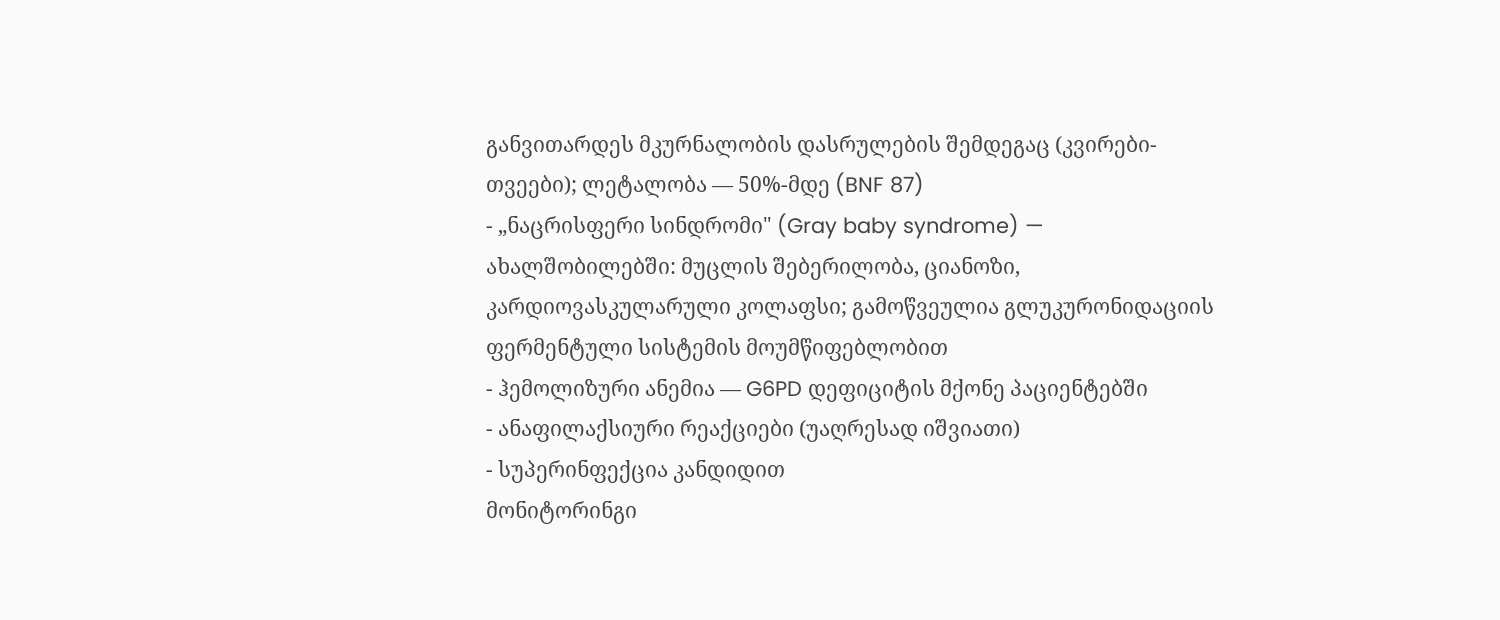განვითარდეს მკურნალობის დასრულების შემდეგაც (კვირები-თვეები); ლეტალობა — 50%-მდე (BNF 87)
- „ნაცრისფერი სინდრომი" (Gray baby syndrome) — ახალშობილებში: მუცლის შებერილობა, ციანოზი, კარდიოვასკულარული კოლაფსი; გამოწვეულია გლუკურონიდაციის ფერმენტული სისტემის მოუმწიფებლობით
- ჰემოლიზური ანემია — G6PD დეფიციტის მქონე პაციენტებში
- ანაფილაქსიური რეაქციები (უაღრესად იშვიათი)
- სუპერინფექცია კანდიდით
მონიტორინგი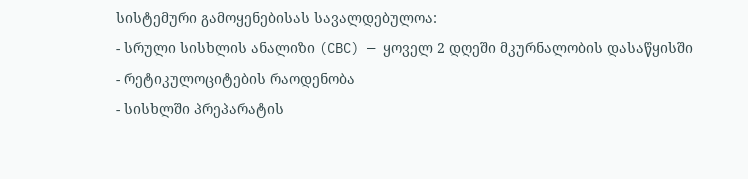სისტემური გამოყენებისას სავალდებულოა:
- სრული სისხლის ანალიზი (CBC) — ყოველ 2 დღეში მკურნალობის დასაწყისში
- რეტიკულოციტების რაოდენობა
- სისხლში პრეპარატის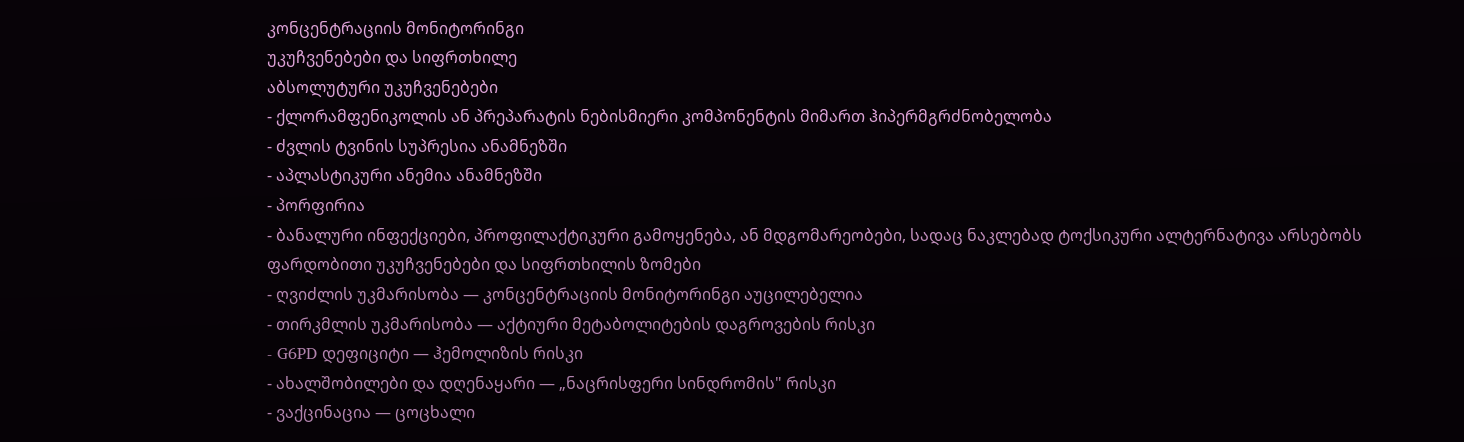კონცენტრაციის მონიტორინგი
უკუჩვენებები და სიფრთხილე
აბსოლუტური უკუჩვენებები
- ქლორამფენიკოლის ან პრეპარატის ნებისმიერი კომპონენტის მიმართ ჰიპერმგრძნობელობა
- ძვლის ტვინის სუპრესია ანამნეზში
- აპლასტიკური ანემია ანამნეზში
- პორფირია
- ბანალური ინფექციები, პროფილაქტიკური გამოყენება, ან მდგომარეობები, სადაც ნაკლებად ტოქსიკური ალტერნატივა არსებობს
ფარდობითი უკუჩვენებები და სიფრთხილის ზომები
- ღვიძლის უკმარისობა — კონცენტრაციის მონიტორინგი აუცილებელია
- თირკმლის უკმარისობა — აქტიური მეტაბოლიტების დაგროვების რისკი
- G6PD დეფიციტი — ჰემოლიზის რისკი
- ახალშობილები და დღენაყარი — „ნაცრისფერი სინდრომის" რისკი
- ვაქცინაცია — ცოცხალი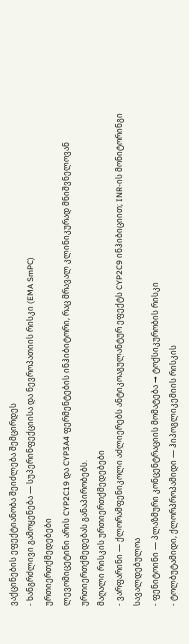ვაქცინების ეფექტიანობა შეიძლება შემცირდეს
- ხანგრძლივი გამოყენება — სუპერინფექციისა და ნევროპათიის რისკი (EMA SmPC)
ურთიერთქმედებები
ლევომიცეტინი არის CYP2C19 და CYP3A4 ფერმენტების ინჰიბიტორი, რაც მრავალ კლინიკურად მნიშვნელოვან ურთიერთქმედებას განაპირობებს.
მაღალი რისკის ურთიერთქმედებები
- ვარფარინი — ქლორამფენიკოლი აძლიერებს ანტიკოაგულანტურ ეფექტს CYP2C9 ინჰიბიციით; INR-ის მონიტორინგი სავალდებულოა
- ფენიტოინი — პლაზმური კონცენტრაციის მომატება → ტოქსიკურობის რისკი
- ტოლბუტამიდი, ქლორპროპამიდი — ჰიპოგლიკემიის რისკის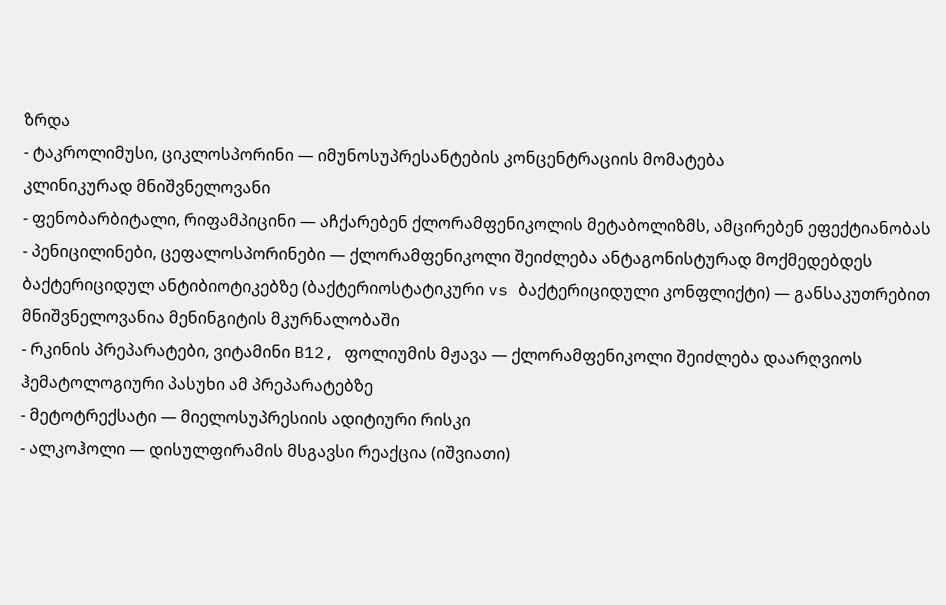ზრდა
- ტაკროლიმუსი, ციკლოსპორინი — იმუნოსუპრესანტების კონცენტრაციის მომატება
კლინიკურად მნიშვნელოვანი
- ფენობარბიტალი, რიფამპიცინი — აჩქარებენ ქლორამფენიკოლის მეტაბოლიზმს, ამცირებენ ეფექტიანობას
- პენიცილინები, ცეფალოსპორინები — ქლორამფენიკოლი შეიძლება ანტაგონისტურად მოქმედებდეს ბაქტერიციდულ ანტიბიოტიკებზე (ბაქტერიოსტატიკური vs ბაქტერიციდული კონფლიქტი) — განსაკუთრებით მნიშვნელოვანია მენინგიტის მკურნალობაში
- რკინის პრეპარატები, ვიტამინი B12, ფოლიუმის მჟავა — ქლორამფენიკოლი შეიძლება დაარღვიოს ჰემატოლოგიური პასუხი ამ პრეპარატებზე
- მეტოტრექსატი — მიელოსუპრესიის ადიტიური რისკი
- ალკოჰოლი — დისულფირამის მსგავსი რეაქცია (იშვიათი)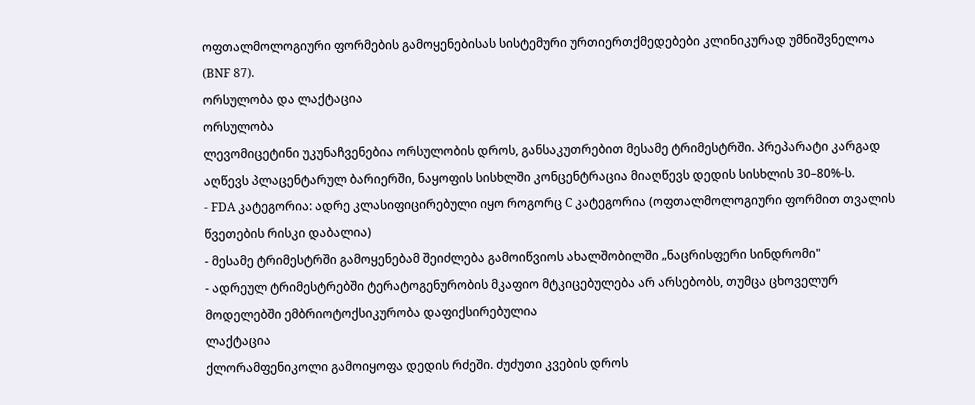ოფთალმოლოგიური ფორმების გამოყენებისას სისტემური ურთიერთქმედებები კლინიკურად უმნიშვნელოა (BNF 87).
ორსულობა და ლაქტაცია
ორსულობა
ლევომიცეტინი უკუნაჩვენებია ორსულობის დროს, განსაკუთრებით მესამე ტრიმესტრში. პრეპარატი კარგად აღწევს პლაცენტარულ ბარიერში, ნაყოფის სისხლში კონცენტრაცია მიაღწევს დედის სისხლის 30–80%-ს.
- FDA კატეგორია: ადრე კლასიფიცირებული იყო როგორც C კატეგორია (ოფთალმოლოგიური ფორმით თვალის წვეთების რისკი დაბალია)
- მესამე ტრიმესტრში გამოყენებამ შეიძლება გამოიწვიოს ახალშობილში „ნაცრისფერი სინდრომი"
- ადრეულ ტრიმესტრებში ტერატოგენურობის მკაფიო მტკიცებულება არ არსებობს, თუმცა ცხოველურ მოდელებში ემბრიოტოქსიკურობა დაფიქსირებულია
ლაქტაცია
ქლორამფენიკოლი გამოიყოფა დედის რძეში. ძუძუთი კვების დროს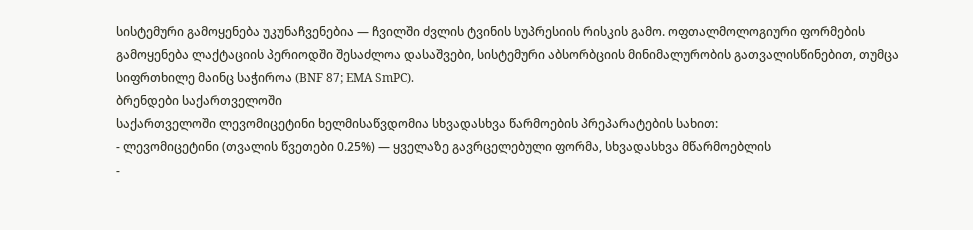სისტემური გამოყენება უკუნაჩვენებია — ჩვილში ძვლის ტვინის სუპრესიის რისკის გამო. ოფთალმოლოგიური ფორმების გამოყენება ლაქტაციის პერიოდში შესაძლოა დასაშვები, სისტემური აბსორბციის მინიმალურობის გათვალისწინებით, თუმცა სიფრთხილე მაინც საჭიროა (BNF 87; EMA SmPC).
ბრენდები საქართველოში
საქართველოში ლევომიცეტინი ხელმისაწვდომია სხვადასხვა წარმოების პრეპარატების სახით:
- ლევომიცეტინი (თვალის წვეთები 0.25%) — ყველაზე გავრცელებული ფორმა, სხვადასხვა მწარმოებლის
-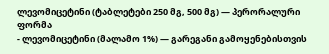ლევომიცეტინი (ტაბლეტები 250 მგ, 500 მგ) — პერორალური ფორმა
- ლევომიცეტინი (მალამო 1%) — გარეგანი გამოყენებისთვის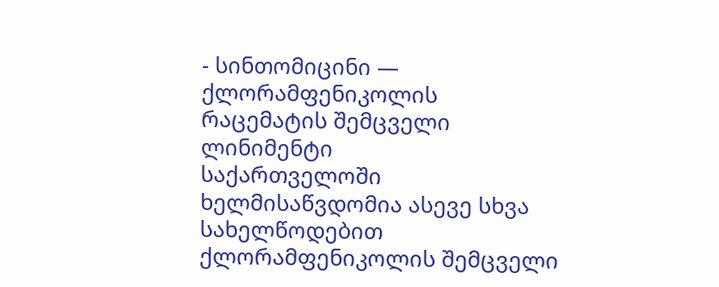- სინთომიცინი — ქლორამფენიკოლის რაცემატის შემცველი ლინიმენტი
საქართველოში ხელმისაწვდომია ასევე სხვა სახელწოდებით ქლორამფენიკოლის შემცველი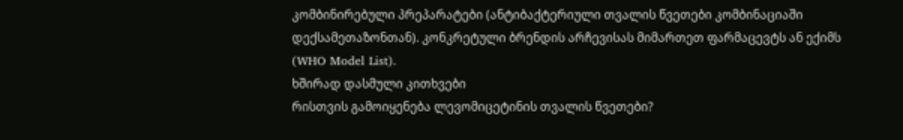კომბინირებული პრეპარატები (ანტიბაქტერიული თვალის წვეთები კომბინაციაში დექსამეთაზონთან). კონკრეტული ბრენდის არჩევისას მიმართეთ ფარმაცევტს ან ექიმს (WHO Model List).
ხშირად დასმული კითხვები
რისთვის გამოიყენება ლევომიცეტინის თვალის წვეთები?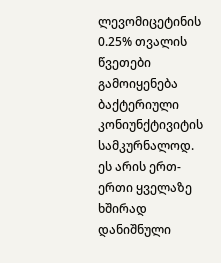ლევომიცეტინის 0.25% თვალის წვეთები გამოიყენება ბაქტერიული კონიუნქტივიტის სამკურნალოდ. ეს არის ერთ-ერთი ყველაზე ხშირად დანიშნული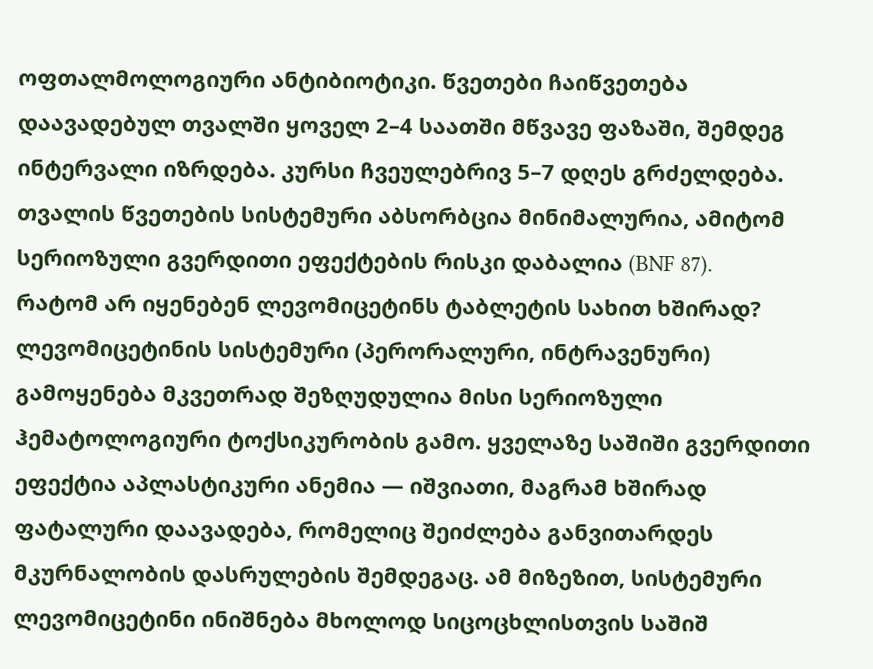ოფთალმოლოგიური ანტიბიოტიკი. წვეთები ჩაიწვეთება დაავადებულ თვალში ყოველ 2–4 საათში მწვავე ფაზაში, შემდეგ ინტერვალი იზრდება. კურსი ჩვეულებრივ 5–7 დღეს გრძელდება. თვალის წვეთების სისტემური აბსორბცია მინიმალურია, ამიტომ სერიოზული გვერდითი ეფექტების რისკი დაბალია (BNF 87).
რატომ არ იყენებენ ლევომიცეტინს ტაბლეტის სახით ხშირად?
ლევომიცეტინის სისტემური (პერორალური, ინტრავენური) გამოყენება მკვეთრად შეზღუდულია მისი სერიოზული ჰემატოლოგიური ტოქსიკურობის გამო. ყველაზე საშიში გვერდითი ეფექტია აპლასტიკური ანემია — იშვიათი, მაგრამ ხშირად ფატალური დაავადება, რომელიც შეიძლება განვითარდეს მკურნალობის დასრულების შემდეგაც. ამ მიზეზით, სისტემური ლევომიცეტინი ინიშნება მხოლოდ სიცოცხლისთვის საშიშ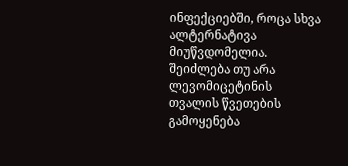ინფექციებში, როცა სხვა ალტერნატივა მიუწვდომელია.
შეიძლება თუ არა ლევომიცეტინის თვალის წვეთების გამოყენება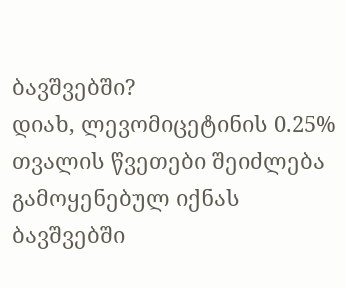ბავშვებში?
დიახ, ლევომიცეტინის 0.25% თვალის წვეთები შეიძლება გამოყენებულ იქნას ბავშვებში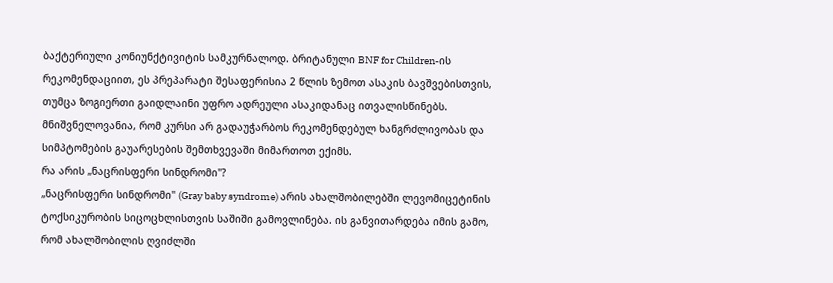ბაქტერიული კონიუნქტივიტის სამკურნალოდ. ბრიტანული BNF for Children-ის რეკომენდაციით, ეს პრეპარატი შესაფერისია 2 წლის ზემოთ ასაკის ბავშვებისთვის, თუმცა ზოგიერთი გაიდლაინი უფრო ადრეული ასაკიდანაც ითვალისწინებს. მნიშვნელოვანია, რომ კურსი არ გადაუჭარბოს რეკომენდებულ ხანგრძლივობას და სიმპტომების გაუარესების შემთხვევაში მიმართოთ ექიმს.
რა არის „ნაცრისფერი სინდრომი"?
„ნაცრისფერი სინდრომი" (Gray baby syndrome) არის ახალშობილებში ლევომიცეტინის ტოქსიკურობის სიცოცხლისთვის საშიში გამოვლინება. ის განვითარდება იმის გამო, რომ ახალშობილის ღვიძლში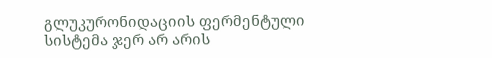გლუკურონიდაციის ფერმენტული სისტემა ჯერ არ არის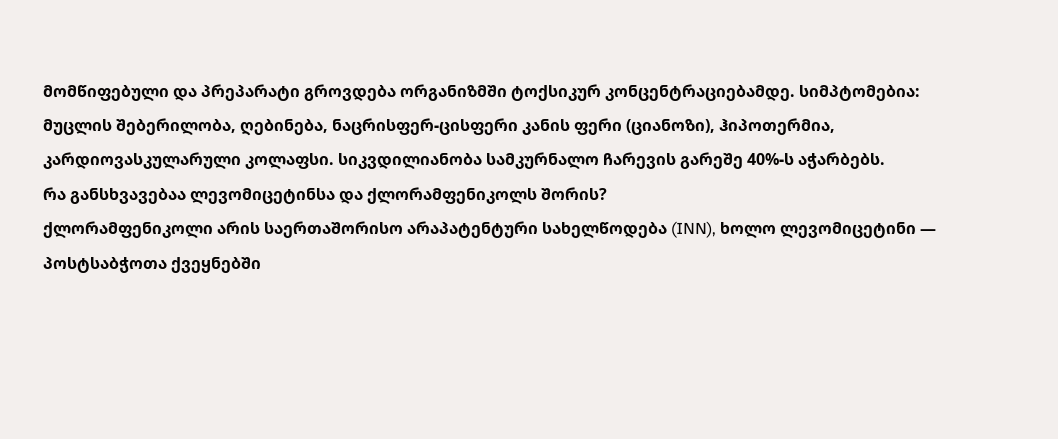მომწიფებული და პრეპარატი გროვდება ორგანიზმში ტოქსიკურ კონცენტრაციებამდე. სიმპტომებია: მუცლის შებერილობა, ღებინება, ნაცრისფერ-ცისფერი კანის ფერი (ციანოზი), ჰიპოთერმია, კარდიოვასკულარული კოლაფსი. სიკვდილიანობა სამკურნალო ჩარევის გარეშე 40%-ს აჭარბებს.
რა განსხვავებაა ლევომიცეტინსა და ქლორამფენიკოლს შორის?
ქლორამფენიკოლი არის საერთაშორისო არაპატენტური სახელწოდება (INN), ხოლო ლევომიცეტინი — პოსტსაბჭოთა ქვეყნებში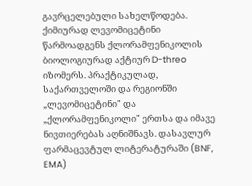გავრცელებული სახელწოდება. ქიმიურად ლევომიცეტინი წარმოადგენს ქლორამფენიკოლის ბიოლოგიურად აქტიურ D-threo იზომერს. პრაქტიკულად, საქართველოში და რეგიონში „ლევომიცეტინი" და „ქლორამფენიკოლი" ერთსა და იმავე ნივთიერებას აღნიშნავს. დასავლურ ფარმაცევტულ ლიტერატურაში (BNF, EMA)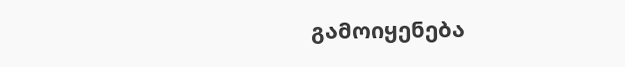გამოიყენება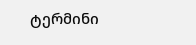ტერმინი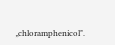„chloramphenicol".